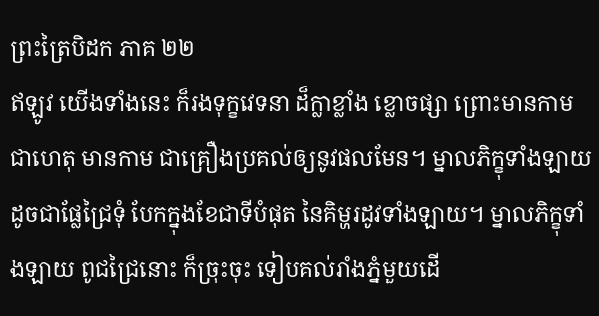ព្រះត្រៃបិដក ភាគ ២២
ឥឡូវ យើងទាំងនេះ ក៏រងទុក្ខវេទនា ដ៏ក្លាខ្លាំង ខ្លោចផ្សា ព្រោះមានកាម ជាហេតុ មានកាម ជាគ្រឿងប្រគល់ឲ្យនូវផលមែន។ ម្នាលភិក្ខុទាំងឡាយ ដូចជាផ្លែជ្រៃទុំ បែកក្នុងខែជាទីបំផុត នៃគិម្ហរដូវទាំងឡាយ។ ម្នាលភិក្ខុទាំងឡាយ ពូជជ្រៃនោះ ក៏ច្រុះចុះ ទៀបគល់រាំងភ្នំមួយដើ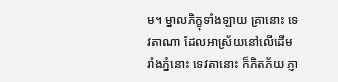ម។ ម្នាលភិក្ខុទាំងឡាយ គ្រានោះ ទេវតាណា ដែលអាស្រ័យនៅលើដើមរាំងភ្នំនោះ ទេវតានោះ ក៏ភិតភ័យ ភ្ញា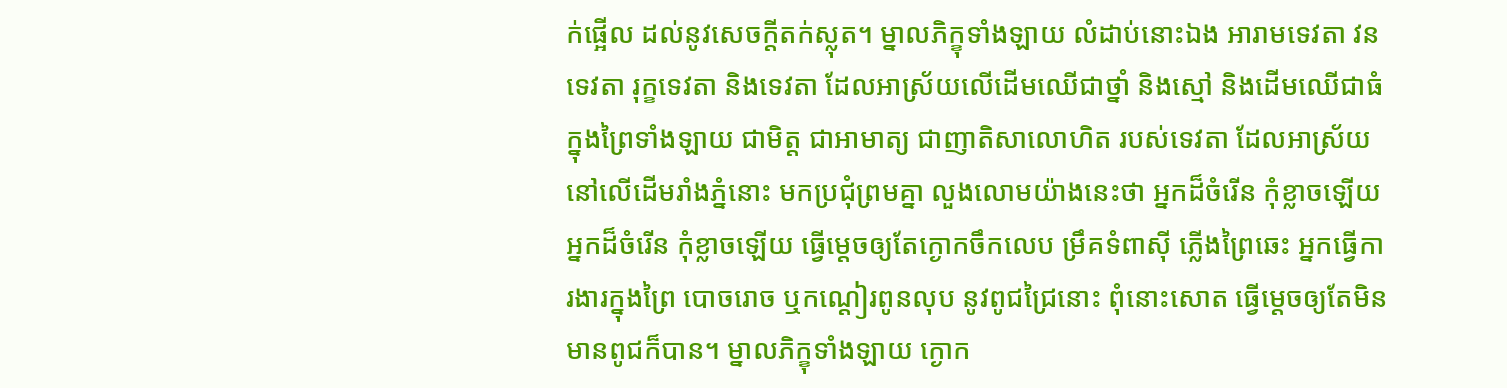ក់ផ្អើល ដល់នូវសេចក្តីតក់ស្លុត។ ម្នាលភិក្ខុទាំងឡាយ លំដាប់នោះឯង អារាមទេវតា វនទេវតា រុក្ខទេវតា និងទេវតា ដែលអាស្រ័យលើដើមឈើជាថ្នាំ និងស្មៅ និងដើមឈើជាធំ ក្នុងព្រៃទាំងឡាយ ជាមិត្ត ជាអាមាត្យ ជាញាតិសាលោហិត របស់ទេវតា ដែលអាស្រ័យនៅលើដើមរាំងភ្នំនោះ មកប្រជុំព្រមគ្នា លួងលោមយ៉ាងនេះថា អ្នកដ៏ចំរើន កុំខ្លាចឡើយ អ្នកដ៏ចំរើន កុំខ្លាចឡើយ ធ្វើម្តេចឲ្យតែក្ងោកចឹកលេប ម្រឹគទំពាស៊ី ភ្លើងព្រៃឆេះ អ្នកធ្វើការងារក្នុងព្រៃ បោចរោច ឬកណ្តៀរពូនលុប នូវពូជជ្រៃនោះ ពុំនោះសោត ធ្វើម្តេចឲ្យតែមិនមានពូជក៏បាន។ ម្នាលភិក្ខុទាំងឡាយ ក្ងោក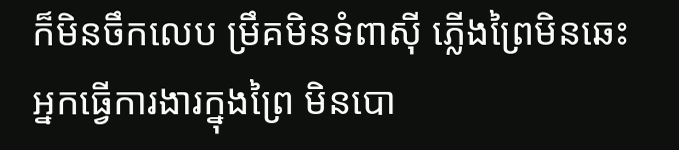ក៏មិនចឹកលេប ម្រឹគមិនទំពាស៊ី ភ្លើងព្រៃមិនឆេះ អ្នកធ្វើការងារក្នុងព្រៃ មិនបោ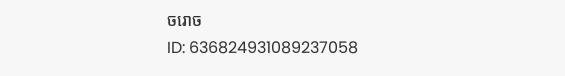ចរោច
ID: 636824931089237058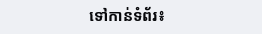ទៅកាន់ទំព័រ៖